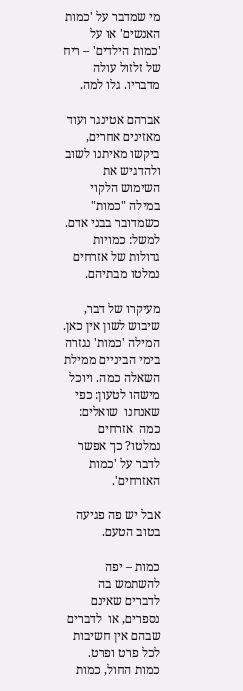מי שמדבר על 'כמות האנשים' או על 'כמות הילדים' – ריח של זלזול עולה מדבריו. גלו למה.

אברהם אטינגר ועוד מאזינים אחרים, ביקשו מאיתנו לשוב ולהדגיש את השימוש הלקוי במילה "כמות" כשמדובר בבני אדם. למשל: כמויות גדולות של אזרחים נמלטו מבתיהם.

מעיקרו של דבר, שיבוש לשון אין כאן. המילה 'כמות' נגזרה בימי הביניים ממילת השאלה כמה. ויוכל מישהו לטעון: כפי שאנחנו  שואלים: כמה  אזרחים נמלטו? כך אפשר לדבר על 'כמות האזרחים'.

אבל יש פה פגיעה בטוב הטעם.

כמות – יפה להשתמש בה לדברים שאינם נספרים, או  לדברים שבהם אין חשיבות לכל פרט ופרט. כמות החול, כמות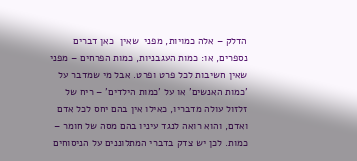הדלק – אלה כמויות, מפני  שאין  כאן דברים נספרים, או: כמות העגבניות, כמות הפרחים – מפני שאין חשיבות לכל פרט ופרט. אבל מי שמדבר על 'כמות האנשים' או על 'כמות הילדים' – ריח של זלזול עולה מדבריו, כאילו אין בהם יחס לכל אדם ואדם, והוא רואה לנגד עיניו בהם מסה של חומר – כמות. לכן יש צדק בדברי המתלוננים על הניסוחים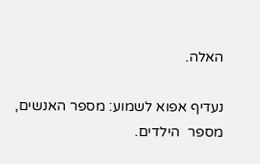האלה.

נעדיף אפוא לשמוע: מספר האנשים, מספר  הילדים.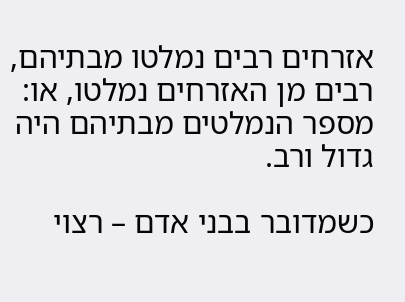אזרחים רבים נמלטו מבתיהם, רבים מן האזרחים נמלטו, או: מספר הנמלטים מבתיהם היה גדול ורב.

כשמדובר בבני אדם – רצוי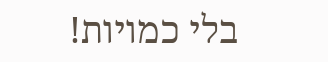בלי כמויות!